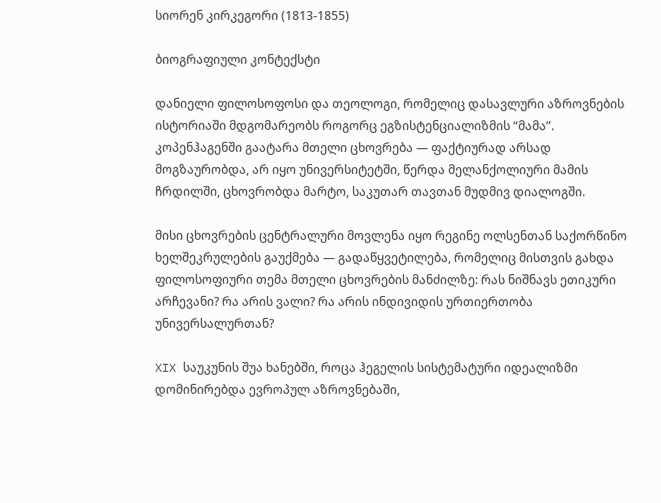სიორენ კირკეგორი (1813-1855)

ბიოგრაფიული კონტექსტი

დანიელი ფილოსოფოსი და თეოლოგი, რომელიც დასავლური აზროვნების ისტორიაში მდგომარეობს როგორც ეგზისტენციალიზმის “მამა”. კოპენჰაგენში გაატარა მთელი ცხოვრება — ფაქტიურად არსად მოგზაურობდა, არ იყო უნივერსიტეტში, წერდა მელანქოლიური მამის ჩრდილში, ცხოვრობდა მარტო, საკუთარ თავთან მუდმივ დიალოგში.

მისი ცხოვრების ცენტრალური მოვლენა იყო რეგინე ოლსენთან საქორწინო ხელშეკრულების გაუქმება — გადაწყვეტილება, რომელიც მისთვის გახდა ფილოსოფიური თემა მთელი ცხოვრების მანძილზე: რას ნიშნავს ეთიკური არჩევანი? რა არის ვალი? რა არის ინდივიდის ურთიერთობა უნივერსალურთან?

XIX საუკუნის შუა ხანებში, როცა ჰეგელის სისტემატური იდეალიზმი დომინირებდა ევროპულ აზროვნებაში,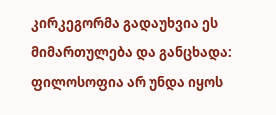კირკეგორმა გადაუხვია ეს მიმართულება და განცხადა: ფილოსოფია არ უნდა იყოს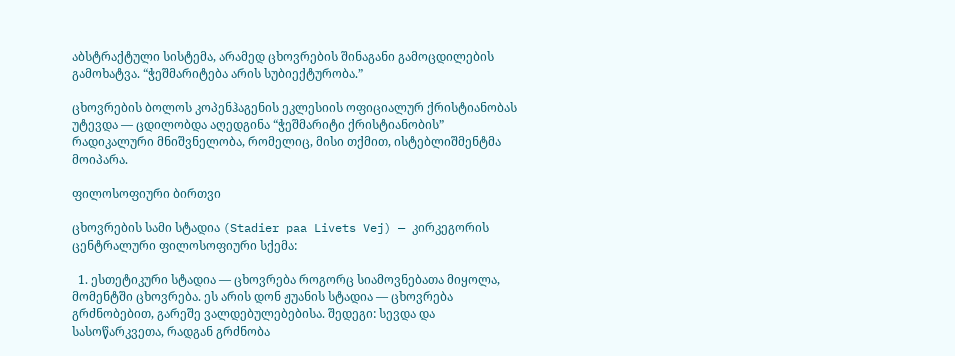აბსტრაქტული სისტემა, არამედ ცხოვრების შინაგანი გამოცდილების გამოხატვა. “ჭეშმარიტება არის სუბიექტურობა.”

ცხოვრების ბოლოს კოპენჰაგენის ეკლესიის ოფიციალურ ქრისტიანობას უტევდა — ცდილობდა აღედგინა “ჭეშმარიტი ქრისტიანობის” რადიკალური მნიშვნელობა, რომელიც, მისი თქმით, ისტებლიშმენტმა მოიპარა.

ფილოსოფიური ბირთვი

ცხოვრების სამი სტადია (Stadier paa Livets Vej) — კირკეგორის ცენტრალური ფილოსოფიური სქემა:

  1. ესთეტიკური სტადია — ცხოვრება როგორც სიამოვნებათა მიყოლა, მომენტში ცხოვრება. ეს არის დონ ჟუანის სტადია — ცხოვრება გრძნობებით, გარეშე ვალდებულებებისა. შედეგი: სევდა და სასოწარკვეთა, რადგან გრძნობა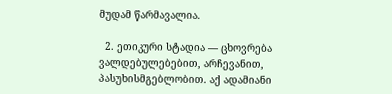მუდამ წარმავალია.

  2. ეთიკური სტადია — ცხოვრება ვალდებულებებით, არჩევანით, პასუხისმგებლობით. აქ ადამიანი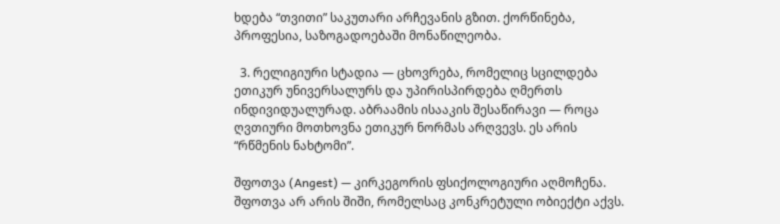ხდება “თვითი” საკუთარი არჩევანის გზით. ქორწინება, პროფესია, საზოგადოებაში მონაწილეობა.

  3. რელიგიური სტადია — ცხოვრება, რომელიც სცილდება ეთიკურ უნივერსალურს და უპირისპირდება ღმერთს ინდივიდუალურად. აბრაამის ისააკის შესაწირავი — როცა ღვთიური მოთხოვნა ეთიკურ ნორმას არღვევს. ეს არის “რწმენის ნახტომი”.

შფოთვა (Angest) — კირკეგორის ფსიქოლოგიური აღმოჩენა. შფოთვა არ არის შიში, რომელსაც კონკრეტული ობიექტი აქვს.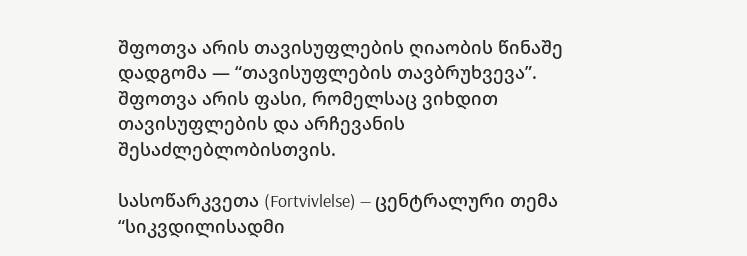შფოთვა არის თავისუფლების ღიაობის წინაშე დადგომა — “თავისუფლების თავბრუხვევა”. შფოთვა არის ფასი, რომელსაც ვიხდით თავისუფლების და არჩევანის შესაძლებლობისთვის.

სასოწარკვეთა (Fortvivlelse) — ცენტრალური თემა “სიკვდილისადმი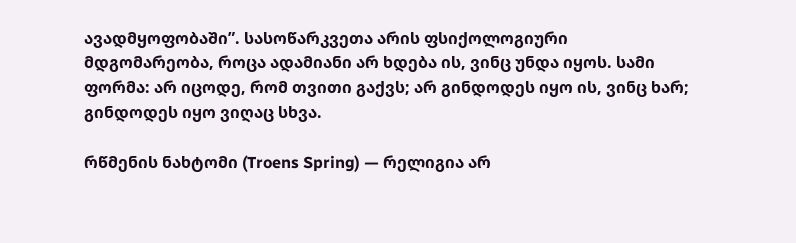ავადმყოფობაში”. სასოწარკვეთა არის ფსიქოლოგიური მდგომარეობა, როცა ადამიანი არ ხდება ის, ვინც უნდა იყოს. სამი ფორმა: არ იცოდე, რომ თვითი გაქვს; არ გინდოდეს იყო ის, ვინც ხარ; გინდოდეს იყო ვიღაც სხვა.

რწმენის ნახტომი (Troens Spring) — რელიგია არ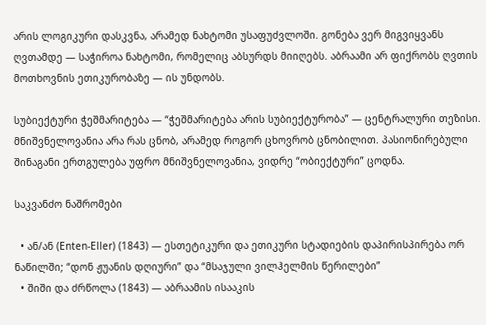არის ლოგიკური დასკვნა, არამედ ნახტომი უსაფუძვლოში. გონება ვერ მიგვიყვანს ღვთამდე — საჭიროა ნახტომი, რომელიც აბსურდს მიიღებს. აბრაამი არ ფიქრობს ღვთის მოთხოვნის ეთიკურობაზე — ის უნდობს.

სუბიექტური ჭეშმარიტება — “ჭეშმარიტება არის სუბიექტურობა” — ცენტრალური თეზისი. მნიშვნელოვანია არა რას ცნობ, არამედ როგორ ცხოვრობ ცნობილით. პასიონირებული შინაგანი ერთგულება უფრო მნიშვნელოვანია, ვიდრე “ობიექტური” ცოდნა.

საკვანძო ნაშრომები

  • ან/ან (Enten-Eller) (1843) — ესთეტიკური და ეთიკური სტადიების დაპირისპირება ორ ნაწილში; “დონ ჟუანის დღიური” და “მსაჯული ვილჰელმის წერილები”
  • შიში და ძრწოლა (1843) — აბრაამის ისააკის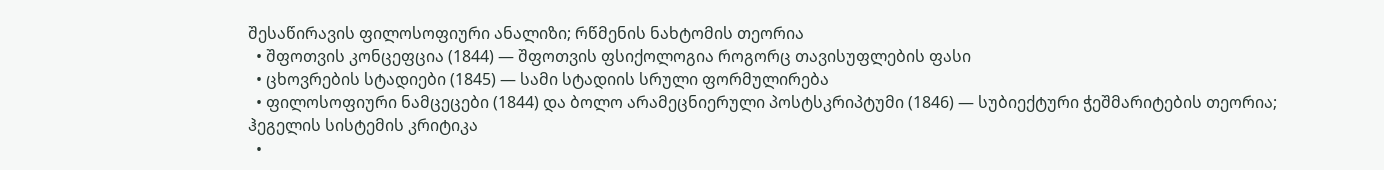შესაწირავის ფილოსოფიური ანალიზი; რწმენის ნახტომის თეორია
  • შფოთვის კონცეფცია (1844) — შფოთვის ფსიქოლოგია როგორც თავისუფლების ფასი
  • ცხოვრების სტადიები (1845) — სამი სტადიის სრული ფორმულირება
  • ფილოსოფიური ნამცეცები (1844) და ბოლო არამეცნიერული პოსტსკრიპტუმი (1846) — სუბიექტური ჭეშმარიტების თეორია; ჰეგელის სისტემის კრიტიკა
  •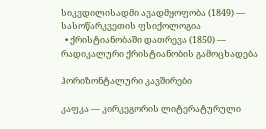სიკვდილისადმი ავადმყოფობა (1849) — სასოწარკვეთის ფსიქოლოგია
  • ქრისტიანობაში დათრევა (1850) — რადიკალური ქრისტიანობის გამოცხადება

ჰორიზონტალური კავშირები

კაფკა — კირკეგორის ლიტერატურული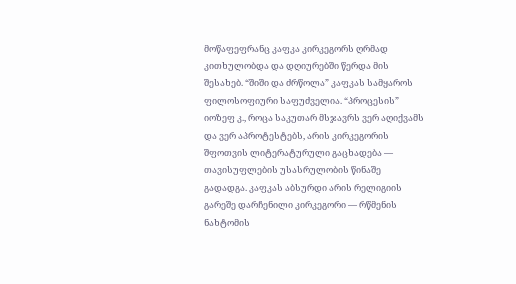მოწაფეფრანც კაფკა კირკეგორს ღრმად კითხულობდა და დღიურებში წერდა მის შესახებ. “შიში და ძრწოლა” კაფკას სამყაროს ფილოსოფიური საფუძველია. “პროცესის” იოზეფ კ., როცა საკუთარ მსჯავრს ვერ აღიქვამს და ვერ აპროტესტებს, არის კირკეგორის შფოთვის ლიტერატურული გაცხადება — თავისუფლების უსასრულობის წინაშე გადადგა. კაფკას აბსურდი არის რელიგიის გარეშე დარჩენილი კირკეგორი — რწმენის ნახტომის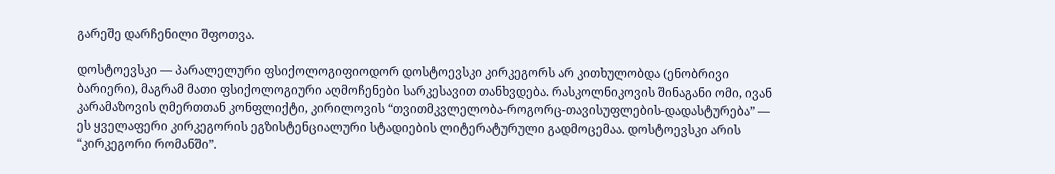გარეშე დარჩენილი შფოთვა.

დოსტოევსკი — პარალელური ფსიქოლოგიფიოდორ დოსტოევსკი კირკეგორს არ კითხულობდა (ენობრივი ბარიერი), მაგრამ მათი ფსიქოლოგიური აღმოჩენები სარკესავით თანხვდება. რასკოლნიკოვის შინაგანი ომი, ივან კარამაზოვის ღმერთთან კონფლიქტი, კირილოვის “თვითმკვლელობა-როგორც-თავისუფლების-დადასტურება” — ეს ყველაფერი კირკეგორის ეგზისტენციალური სტადიების ლიტერატურული გადმოცემაა. დოსტოევსკი არის “კირკეგორი რომანში”.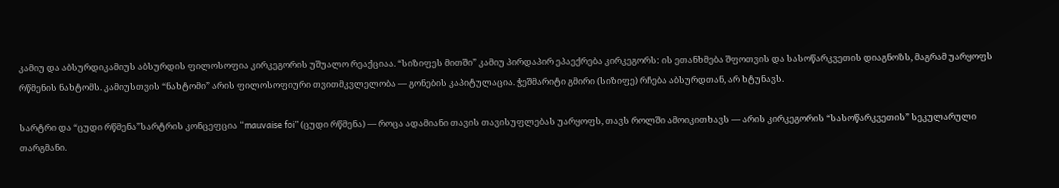კამიუ და აბსურდიკამიუს აბსურდის ფილოსოფია კირკეგორის უშუალო რეაქციაა. “სიზიფეს მითში” კამიუ პირდაპირ ეპაექრება კირკეგორს: ის ეთანხმება შფოთვის და სასოწარკვეთის დიაგნოზს, მაგრამ უარყოფს რწმენის ნახტომს. კამიუსთვის “ნახტომი” არის ფილოსოფიური თვითმკვლელობა — გონების კაპიტულაცია. ჭეშმარიტი გმირი (სიზიფე) რჩება აბსურდთან, არ ხტუნავს.

სარტრი და “ცუდი რწმენა”სარტრის კონცეფცია “mauvaise foi” (ცუდი რწმენა) — როცა ადამიანი თავის თავისუფლებას უარყოფს, თავს როლში ამოიკითხავს — არის კირკეგორის “სასოწარკვეთის” სეკულარული თარგმანი.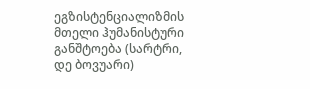ეგზისტენციალიზმის მთელი ჰუმანისტური განშტოება (სარტრი, დე ბოვუარი)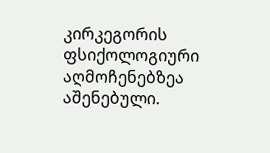კირკეგორის ფსიქოლოგიური აღმოჩენებზეა აშენებული.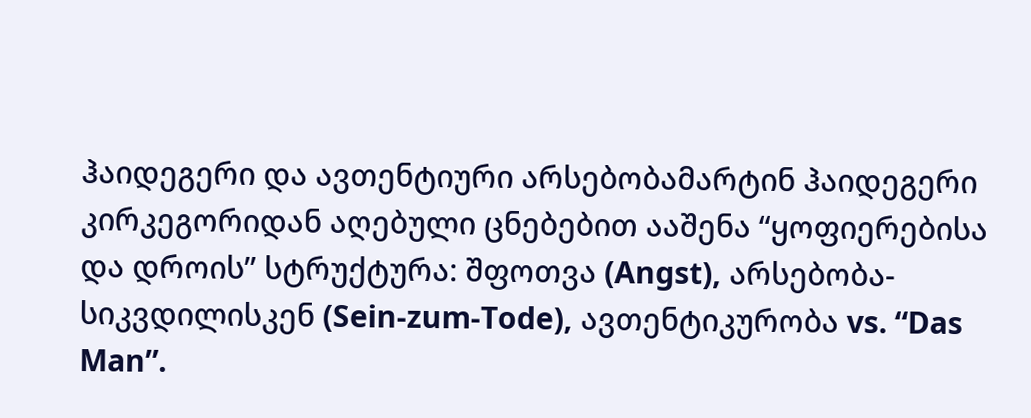ჰაიდეგერი და ავთენტიური არსებობამარტინ ჰაიდეგერი კირკეგორიდან აღებული ცნებებით ააშენა “ყოფიერებისა და დროის” სტრუქტურა: შფოთვა (Angst), არსებობა-სიკვდილისკენ (Sein-zum-Tode), ავთენტიკურობა vs. “Das Man”.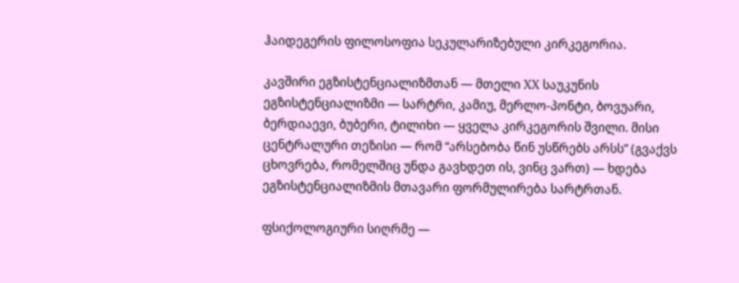ჰაიდეგერის ფილოსოფია სეკულარიზებული კირკეგორია.

კავშირი ეგზისტენციალიზმთან — მთელი XX საუკუნის ეგზისტენციალიზმი — სარტრი, კამიუ, მერლო-პონტი, ბოვუარი, ბერდიაევი, ბუბერი, ტილიხი — ყველა კირკეგორის შვილი. მისი ცენტრალური თეზისი — რომ “არსებობა წინ უსწრებს არსს” (გვაქვს ცხოვრება, რომელშიც უნდა გავხდეთ ის, ვინც ვართ) — ხდება ეგზისტენციალიზმის მთავარი ფორმულირება სარტრთან.

ფსიქოლოგიური სიღრმე —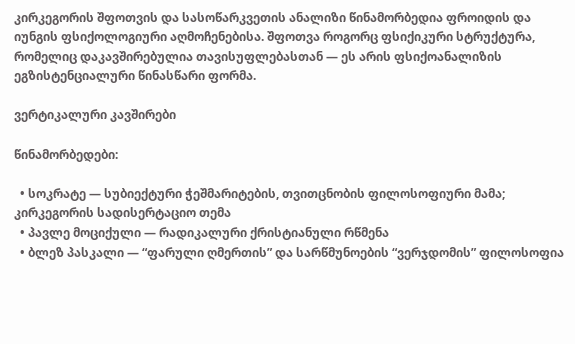კირკეგორის შფოთვის და სასოწარკვეთის ანალიზი წინამორბედია ფროიდის და იუნგის ფსიქოლოგიური აღმოჩენებისა. შფოთვა როგორც ფსიქიკური სტრუქტურა, რომელიც დაკავშირებულია თავისუფლებასთან — ეს არის ფსიქოანალიზის ეგზისტენციალური წინასწარი ფორმა.

ვერტიკალური კავშირები

წინამორბედები:

  • სოკრატე — სუბიექტური ჭეშმარიტების, თვითცნობის ფილოსოფიური მამა; კირკეგორის სადისერტაციო თემა
  • პავლე მოციქული — რადიკალური ქრისტიანული რწმენა
  • ბლეზ პასკალი — “ფარული ღმერთის” და სარწმუნოების “ვერჯდომის” ფილოსოფია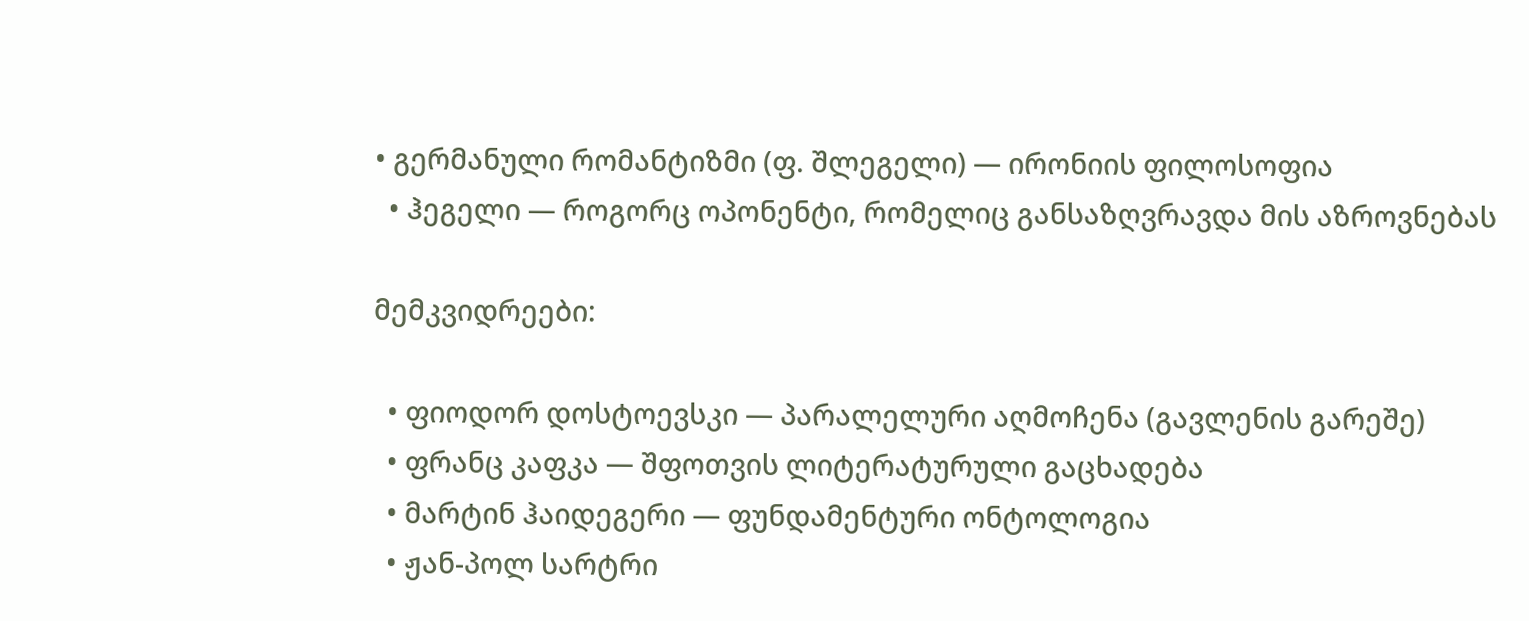• გერმანული რომანტიზმი (ფ. შლეგელი) — ირონიის ფილოსოფია
  • ჰეგელი — როგორც ოპონენტი, რომელიც განსაზღვრავდა მის აზროვნებას

მემკვიდრეები:

  • ფიოდორ დოსტოევსკი — პარალელური აღმოჩენა (გავლენის გარეშე)
  • ფრანც კაფკა — შფოთვის ლიტერატურული გაცხადება
  • მარტინ ჰაიდეგერი — ფუნდამენტური ონტოლოგია
  • ჟან-პოლ სარტრი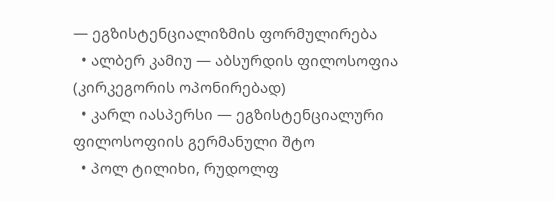— ეგზისტენციალიზმის ფორმულირება
  • ალბერ კამიუ — აბსურდის ფილოსოფია (კირკეგორის ოპონირებად)
  • კარლ იასპერსი — ეგზისტენციალური ფილოსოფიის გერმანული შტო
  • პოლ ტილიხი, რუდოლფ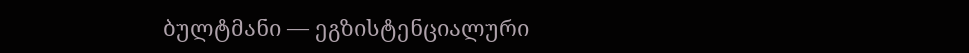ბულტმანი — ეგზისტენციალური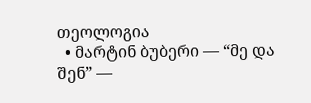თეოლოგია
  • მარტინ ბუბერი — “მე და შენ” —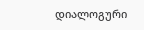დიალოგური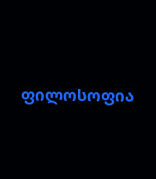ფილოსოფია